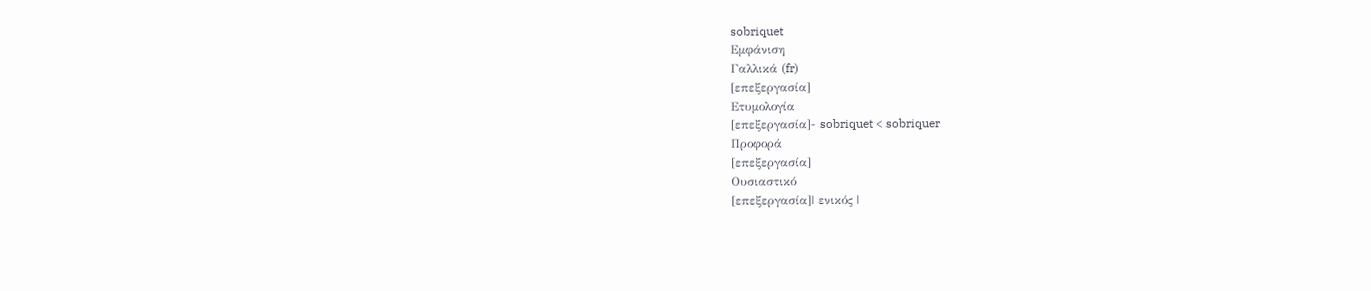sobriquet
Εμφάνιση
Γαλλικά (fr)
[επεξεργασία]
Ετυμολογία
[επεξεργασία]- sobriquet < sobriquer
Προφορά
[επεξεργασία]
Ουσιαστικό
[επεξεργασία]| ενικός |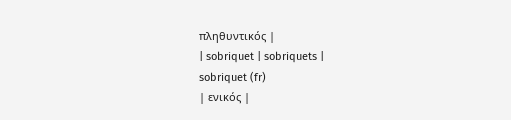πληθυντικός |
| sobriquet | sobriquets |
sobriquet (fr)
| ενικός |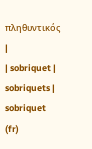πληθυντικός |
| sobriquet | sobriquets |
sobriquet (fr)